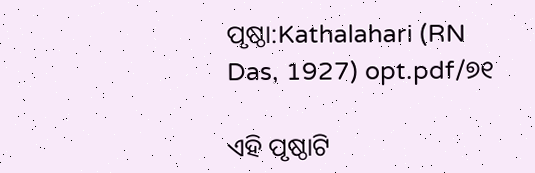ପୃଷ୍ଠା:Kathalahari (RN Das, 1927) opt.pdf/୭୧

ଏହି ପୃଷ୍ଠାଟି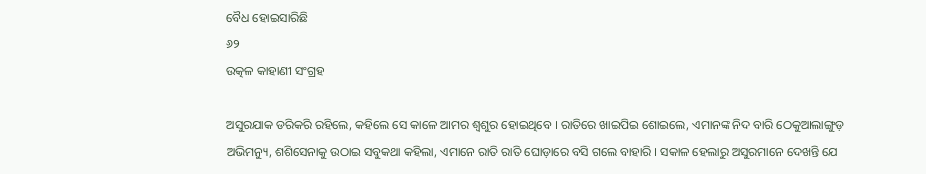ବୈଧ ହୋଇସାରିଛି
୬୨
ଉତ୍କଳ କାହାଣୀ ସଂଗ୍ରହ

ଅସୁରଯାକ ଡରିକରି ରହିଲେ, କହିଲେ ସେ କାଳେ ଆମର ଶ୍ୱଶୁର ହୋଇଥିବେ । ରାତିରେ ଖାଇପିଇ ଶୋଇଲେ, ଏମାନଙ୍କ ନିଦ ବାରି ଠେକୁଆଲାଙ୍ଗୁଡ଼ ଅଭିମନ୍ୟୁ, ଶଶିସେନାକୁ ଉଠାଇ ସବୁକଥା କହିଲା, ଏମାନେ ରାତି ରାତି ଘୋଡ଼ାରେ ବସି ଗଲେ ବାହାରି । ସକାଳ ହେଲାରୁ ଅସୁରମାନେ ଦେଖନ୍ତି ଯେ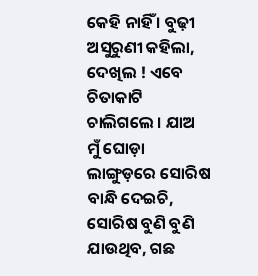କେହି ନାହିଁ । ବୁଢ଼ୀ ଅସୁରୁଣୀ କହିଲା, ଦେଖିଲ ! ଏବେ ଚିତାକାଟି ଚାଲିଗଲେ । ଯାଅ ମୁଁ ଘୋଡ଼ା ଲାଙ୍ଗୁଡ଼ରେ ସୋରିଷ ବାନ୍ଧି ଦେଇଚି, ସୋରିଷ ବୁଣି ବୁଣି ଯାଉଥିବ, ଗଛ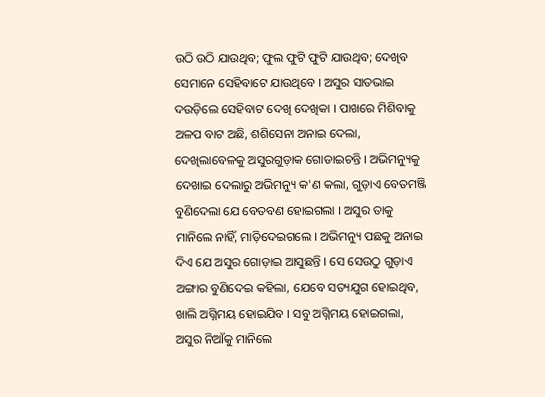ଉଠି ଉଠି ଯାଉଥିବ; ଫୁଲ ଫୁଟି ଫୁଟି ଯାଉଥିବ; ଦେଖିବ ସେମାନେ ସେହିବାଟେ ଯାଉଥିବେ । ଅସୁର ସାତଭାଇ ଦଉଡ଼ିଲେ ସେହିବାଟ ଦେଖି ଦେଖିକା । ପାଖରେ ମିଶିବାକୁ ଅଳପ ବାଟ ଅଛି, ଶଶିସେନା ଅନାଇ ଦେଲା, ଦେଖିଲାବେଳକୁ ଅସୁରଗୁଡ଼ାକ ଗୋଡାଇଚନ୍ତି । ଅଭିମନ୍ୟୁକୁ ଦେଖାଇ ଦେଲାରୁ ଅଭିମନ୍ୟୁ କ'ଣ କଲା, ଗୁଡ଼ାଏ ବେତମଞ୍ଜି ବୁଣିଦେଲା ଯେ ବେତବଣ ହୋଇଗଲା । ଅସୁର ତାକୁ ମାନିଲେ ନାହିଁ, ମାଡ଼ିଦେଇଗଲେ । ଅଭିମନ୍ୟୁ ପଛକୁ ଅନାଇ ଦିଏ ଯେ ଅସୁର ଗୋଡ଼ାଇ ଆସୁଛନ୍ତି । ସେ ସେଉଠୁ ଗୁଡ଼ାଏ ଅଙ୍ଗାର ବୁଣିଦେଇ କହିଲା, ଯେବେ ସତ୍ୟଯୁଗ ହୋଇଥିବ, ଖାଲି ଅଗ୍ନିମୟ ହୋଇଯିବ । ସବୁ ଅଗ୍ନିମୟ ହୋଇଗଲା, ଅସୁର ନିଆଁକୁ ମାନିଲେ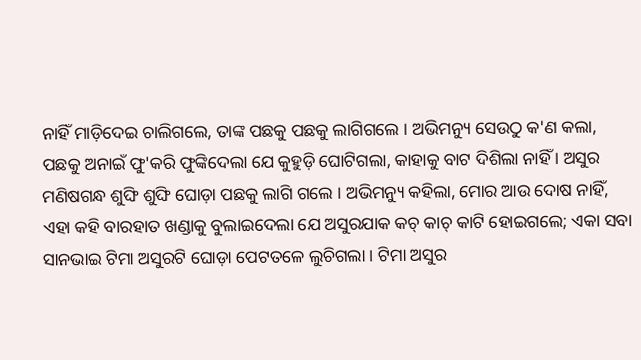ନାହିଁ ମାଡ଼ିଦେଇ ଚାଲିଗଲେ, ତାଙ୍କ ପଛକୁ ପଛକୁ ଲାଗିଗଲେ । ଅଭିମନ୍ୟୁ ସେଉଠୁ କ'ଣ କଲା, ପଛକୁ ଅନାଇଁ ଫୁ'କରି ଫୁଙ୍କିଦେଲା ଯେ କୁହୁଡ଼ି ଘୋଟିଗଲା, କାହାକୁ ବାଟ ଦିଶିଲା ନାହିଁ । ଅସୁର ମଣିଷଗନ୍ଧ ଶୁଙ୍ଘି ଶୁଙ୍ଘି ଘୋଡ଼ା ପଛକୁ ଲାଗି ଗଲେ । ଅଭିମନ୍ୟୁ କହିଲା, ମୋର ଆଉ ଦୋଷ ନାହିଁ, ଏହା କହି ବାରହାତ ଖଣ୍ଡାକୁ ବୁଲାଇଦେଲା ଯେ ଅସୁରଯାକ କଚ୍ କାଚ୍ କାଟି ହୋଇଗଲେ; ଏକା ସବା ସାନଭାଇ ଟିମା ଅସୁରଟି ଘୋଡ଼ା ପେଟତଳେ ଲୁଚିଗଲା । ଟିମା ଅସୁର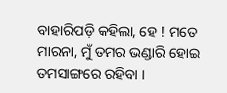ବାହାରିପଡ଼ି କହିଲା, ହେ ! ମତେ ମାରନା, ମୁଁ ତମର ଭଣ୍ଡାରି ହୋଇ ତମସାଙ୍ଗରେ ରହିବା ।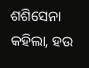ଶଶିସେନା କହିଲା, ହଉ